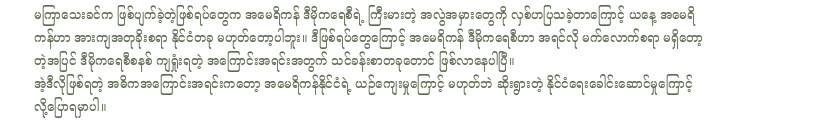မကြာသေးခင်က ဖြစ်ပျက်ခဲ့တဲ့ဖြစ်ရပ်တွေက အမေရိကန် ဒီမိုကရေစီရဲ့ ကြီးမားတဲ့ အလွဲအမှားတွေကို လှစ်ဟပြသခဲ့တာကြောင့် ယနေ့ အမေရိကန်ဟာ အားကျအတုခိုးစရာ နိုင်ငံတခု မဟုတ်တော့ပါဘူး။ ဒီဖြစ်ရပ်တွေကြောင့် အမေရိကန် ဒီမိုကရေစီဟာ အရင်လို မက်လောက်စရာ မရှိတော့တဲ့အပြင် ဒီမိုကရေစီစနစ် ကျရှုံးရတဲ့ အကြောင်းအရင်းအတွက် သင်ခန်းစာတခုတောင် ဖြစ်လာနေပါပြီ။
အဲ့ဒီလိုဖြစ်ရတဲ့ အဓိကအကြောင်းအရင်းကတော့ အမေရိကန်နိုင်ငံရဲ့ ယဉ်ကျေးမှုကြောင့် မဟုတ်ဘဲ ဆိုးရွားတဲ့ နိုင်ငံရေးခေါင်းဆောင်မှုကြောင့်လို့ပြောရမှာပါ။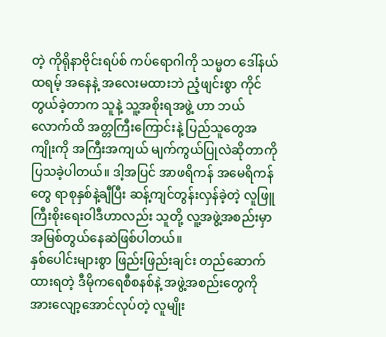တဲ့ ကိုရိုနာဗိုင်းရပ်စ် ကပ်ရောဂါကို သမ္မတ ဒေါ်နယ်ထရမ့် အနေနဲ့ အလေးမထားဘဲ ညံ့ဖျင်းစွာ ကိုင်တွယ်ခဲ့တာက သူနဲ့ သူ့အစိုးရအဖွဲ့ ဟာ ဘယ်လောက်ထိ အတ္တကြီးကြောင်းနဲ့ ပြည်သူတွေအကျိုးကို အကြီးအကျယ် မျက်ကွယ်ပြုလဲဆိုတာကို ပြသခဲ့ပါတယ်။ ဒါ့အပြင် အာဖရိကန် အမေရိကန်တွေ ရာစုနှစ်နဲ့ချီပြီး ဆန့်ကျင်တွန်းလှန်ခဲ့တဲ့ လူဖြူကြီးစိုးရေးဝါဒီဟာလည်း သူတို့ လူ့အဖွဲ့အစည်းမှာ အမြစ်တွယ်နေဆဲဖြစ်ပါတယ်။
နှစ်ပေါင်းများစွာ ဖြည်းဖြည်းချင်း တည်ဆောက်ထားရတဲ့ ဒီမိုကရေစီစနစ်နဲ့ အဖွဲ့အစည်းတွေကို အားလျော့အောင်လုပ်တဲ့ လူမျိုး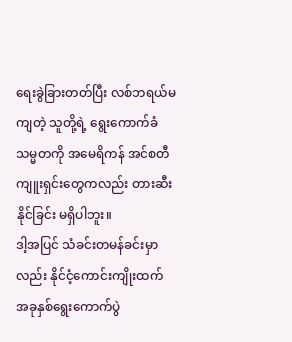ရေးခွဲခြားတတ်ပြီး လစ်ဘရယ်မကျတဲ့ သူတို့ရဲ့ ရွေးကောက်ခံ သမ္မတကို အမေရိကန် အင်စတီကျူးရှင်းတွေကလည်း တားဆီးနိုင်ခြင်း မရှိပါဘူး။
ဒါ့အပြင် သံခင်းတမန်ခင်းမှာလည်း နိုင်ငံ့ကောင်းကျိုးထက် အခုနှစ်ရွေးကောက်ပွဲ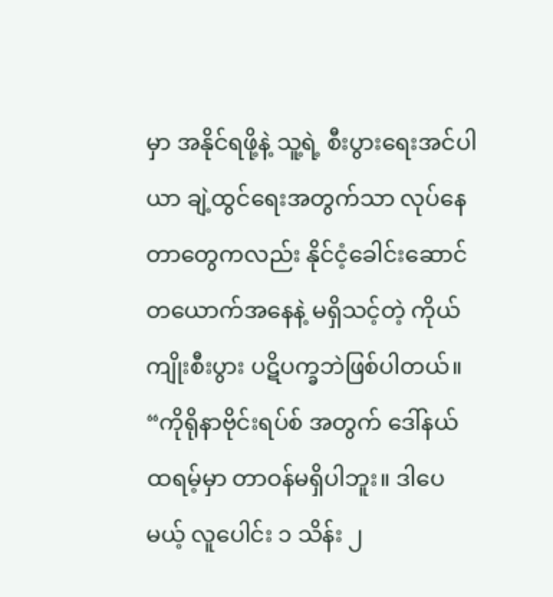မှာ အနိုင်ရဖို့နဲ့ သူ့ရဲ့ စီးပွားရေးအင်ပါယာ ချဲ့ထွင်ရေးအတွက်သာ လုပ်နေတာတွေကလည်း နိုင်ငံ့ခေါင်းဆောင်တယောက်အနေနဲ့ မရှိသင့်တဲ့ ကိုယ်ကျိုးစီးပွား ပဋိပက္ခဘဲဖြစ်ပါတယ်။
“ကိုရိုနာဗိုင်းရပ်စ် အတွက် ဒေါ်နယ်ထရမ့်မှာ တာဝန်မရှိပါဘူး။ ဒါပေမယ့် လူပေါင်း ၁ သိန်း ၂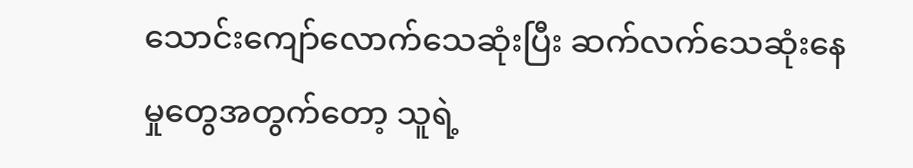သောင်းကျော်လောက်သေဆုံးပြီး ဆက်လက်သေဆုံးနေမှုတွေအတွက်တော့ သူရဲ့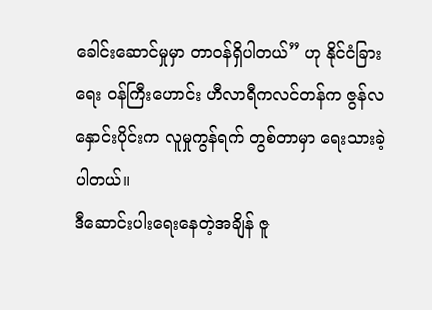ခေါင်းဆောင်မှုမှာ တာဝန်ရှိပါတယ်” ဟု နိုင်ငံခြားရေး ဝန်ကြီးဟောင်း ဟီလာရီကလင်တန်က ဇွန်လနှောင်းပိုင်းက လူမှုကွန်ရက် တွစ်တာမှာ ရေးသားခဲ့ပါတယ်။
ဒီဆောင်းပါးရေးနေတဲ့အချိန် ဇူ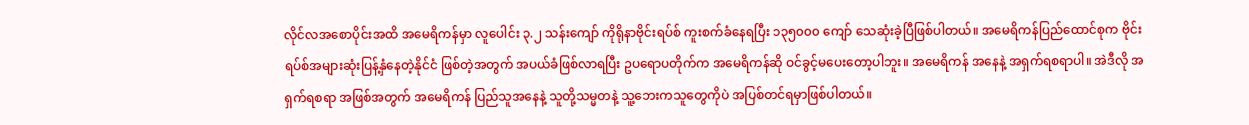လိုင်လအစောပိုင်းအထိ အမေရိကန်မှာ လူပေါင်း ၃.၂ သန်းကျော် ကိုရိုနာဗိုင်းရပ်စ် ကူးစက်ခံနေရပြီး ၁၃၅၀၀၀ ကျော် သေဆုံးခဲ့ပြီဖြစ်ပါတယ်။ အမေရိကန်ပြည်ထောင်စုက ဗိုင်းရပ်စ်အများဆုံးပြန့်နှံနေတဲ့နိုင်ငံ ဖြစ်တဲ့အတွက် အပယ်ခံဖြစ်လာရပြီး ဥပရောပတိုက်က အမေရိကန်ဆို ဝင်ခွင့်မပေးတော့ပါဘူး။ အမေရိကန် အနေနဲ့ အရှက်ရစရာပါ။ အဲဒီလို အရှက်ရစရာ အဖြစ်အတွက် အမေရိကန် ပြည်သူအနေနဲ့ သူတို့သမ္မတနဲ့ သူ့ဘေးကသူတွေကိုပဲ အပြစ်တင်ရမှာဖြစ်ပါတယ်။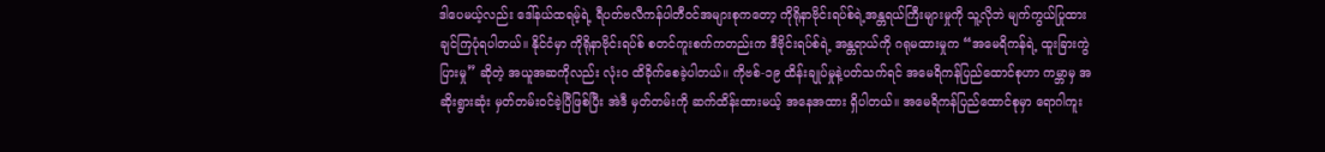ဒါပေမယ့်လည်း ဒေါ်နယ်ထရမ့်ရဲ့ ရီပတ်ဗလီကန်ပါတီဝင်အများစုကတော့ ကိုရိုနာဗိုင်းရပ်စ်ရဲ့အန္တရယ်ကြီးများမှုကို သူ့လိုဘဲ မျက်ကွယ်ပြုထားချင်ကြပုံရပါတယ်။ နိုင်ငံမှာ ကိုရိုနာဗိုင်းရပ်စ် စတင်ကူးစက်ကတည်းက ဒီဗိုင်းရပ်စ်ရဲ့ အန္တရာယ်ကို ဂရုမထားမှုက “အမေရိကန်ရဲ့ ထူးခြားကွဲပြားမှု” ဆိုတဲ့ အယူအဆကိုလည်း လုံး၀ ထိခိုက်စေခဲ့ပါတယ်။ ကိုဗစ်-၁၉ ထိန်းချုပ်မှုနဲ့ပတ်သက်ရင် အမေရိကန်ပြည်ထောင်စုဟာ ကမ္ဘာမှ အဆိုးရွားဆုံး မှတ်တမ်းဝင်ခဲ့ပြီဖြစ်ပြီး အဲဒီ မှတ်တမ်းကို ဆက်ထိန်းထားမယ့် အနေအထား ရှိပါတယ်။ အမေရိကန်ပြည်ထောင်စုမှာ ရောဂါကူး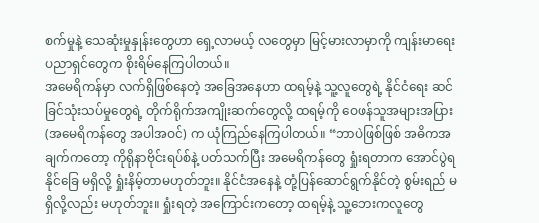စက်မှုနဲ့ သေဆုံးမှုနှုန်းတွေဟာ ရှေ့လာမယ့် လတွေမှာ မြင့်မားလာမှာကို ကျန်းမာရေး ပညာရှင်တွေက စိုးရိမ်နေကြပါတယ်။
အမေရိကန်မှာ လက်ရှိဖြစ်နေတဲ့ အခြေအနေဟာ ထရမ့်နဲ့ သူ့လူတွေရဲ့ နိုင်ငံရေး ဆင်ခြင်သုံးသပ်မှုတွေရဲ့ တိုက်ရိုက်အကျိုးဆက်တွေလို့ ထရမ့်ကို ဝေဖန်သူအများအပြား (အမေရိကန်တွေ အပါအဝင်) က ယုံကြည်နေကြပါတယ်။ “ဘာပဲဖြစ်ဖြစ် အဓိကအချက်ကတော့ ကိုရိုနာဗိုင်းရပ်စ်နဲ့ ပတ်သက်ပြီး အမေရိကန်တွေ ရှုံးရတာက အောင်ပွဲရနိုင်ခြေ မရှိလို့ ရှုံးနိမ့်တာမဟုတ်ဘူး။ နိုင်ငံအနေနဲ့ တုံ့ပြန်ဆောင်ရွက်နိုင်တဲ့ စွမ်းရည် မရှိလို့လည်း မဟုတ်ဘူး။ ရှုံးရတဲ့ အကြောင်းကတော့ ထရမ့်နဲ့ သူ့ဘေးကလူတွေ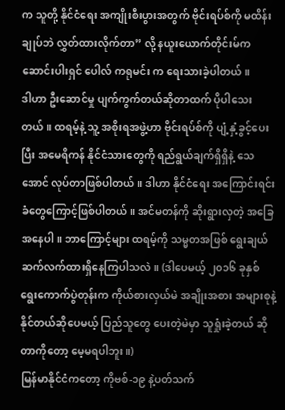က သူတို့ နိုင်ငံရေး အကျိုးစီးပွားအတွက် ဗိုင်းရပ်စ်ကို မထိန်းချုပ်ဘဲ လွှတ်ထားလိုက်တာ” လို့ နယူးယောက်တိုင်းမ်က ဆောင်းပါးရှင် ပေါလ် ကရုမင်း က ရေးသားခဲ့ပါတယ်။
ဒါဟာ ဦးဆောင်မှု ပျက်ကွက်တယ်ဆိုတာထက် ပိုပါသေးတယ်။ ထရမ့်နဲ့ သူ့ အစိုးရအဖွဲ့ဟာ ဗိုင်းရပ်စ်ကို ပျံ့နှံ့ခွင့်ပေးပြီး အမေရိကန် နိုင်ငံသားတွေကို ရည်ရွယ်ချက်ရှိရှိနဲ့ သေအောင် လုပ်တာဖြစ်ပါတယ်။ ဒါဟာ နိုင်ငံရေး အကြောင်းရင်းခံတွေကြောင့်ဖြစ်ပါတယ်။ အင်မတန်ကို ဆိုးရွားလှတဲ့ အခြေအနေပါ။ ဘာကြောင့်များ ထရမ့်ကို သမ္မတအဖြစ် ရွေးချယ် ဆက်လက်ထားရှိနေကြပါသလဲ။ (ဒါပေမယ့် ၂၀၁၆ ခုနှစ် ရွေးကောက်ပွဲတုန်းက ကိုယ်စားလှယ်မဲ အချိုးအစား အများစုနဲ့ နိုင်တယ်ဆိုပေမယ့် ပြည်သူတွေ ပေးတဲ့မဲမှာ သူရှုံးခဲ့တယ် ဆိုတာကိုတော့ မေ့မရပါဘူး။)
မြန်မာနိုင်ငံကတော့ ကိုဗစ်-၁၉ နဲ့ပတ်သက်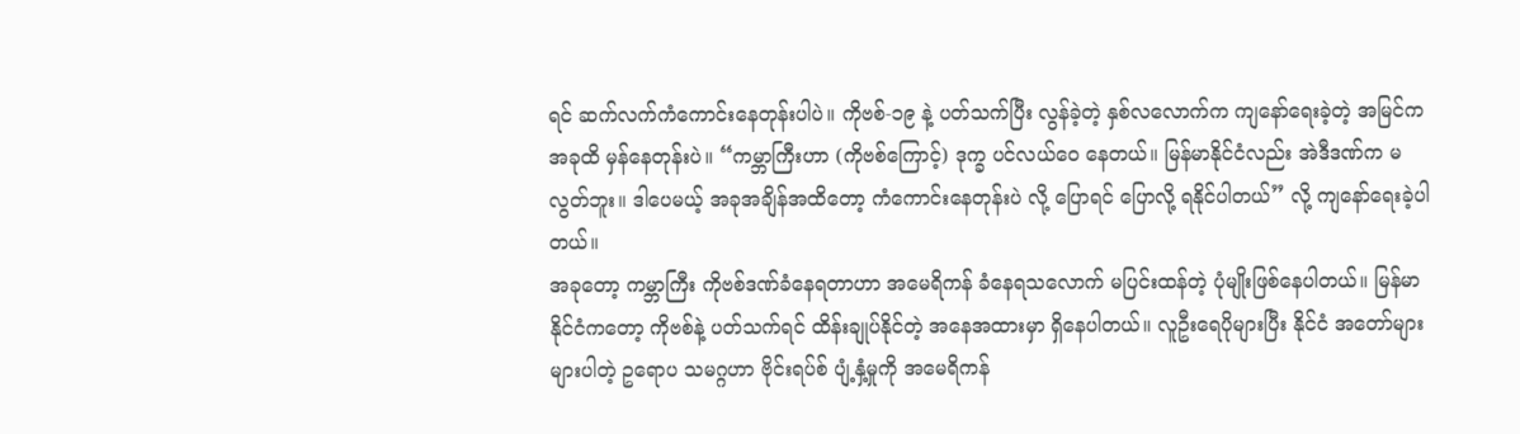ရင် ဆက်လက်ကံကောင်းနေတုန်းပါပဲ။ ကိုဗစ်-၁၉ နဲ့ ပတ်သက်ပြီး လွန်ခဲ့တဲ့ နှစ်လလောက်က ကျနော်ရေးခဲ့တဲ့ အမြင်က အခုထိ မှန်နေတုန်းပဲ။ “ကမ္ဘာကြီးဟာ (ကိုဗစ်ကြောင့်) ဒုက္ခ ပင်လယ်ဝေ နေတယ်။ မြန်မာနိုင်ငံလည်း အဲဒီဒဏ်က မလွတ်ဘူး။ ဒါပေမယ့် အခုအချိန်အထိတော့ ကံကောင်းနေတုန်းပဲ လို့ ပြောရင် ပြောလို့ ရနိုင်ပါတယ်” လို့ ကျနော်ရေးခဲ့ပါတယ်။
အခုတော့ ကမ္ဘာကြီး ကိုဗစ်ဒဏ်ခံနေရတာဟာ အမေရိကန် ခံနေရသလောက် မပြင်းထန်တဲ့ ပုံမျိုးဖြစ်နေပါတယ်။ မြန်မာနိုင်ငံကတော့ ကိုဗစ်နဲ့ ပတ်သက်ရင် ထိန်းချုပ်နိုင်တဲ့ အနေအထားမှာ ရှိနေပါတယ်။ လူဦးရေပိုများပြီး နိုင်ငံ အတော်များများပါတဲ့ ဥရောပ သမဂ္ဂဟာ ဗိုင်းရပ်စ် ပျံ့နှံ့မှုကို အမေရိကန်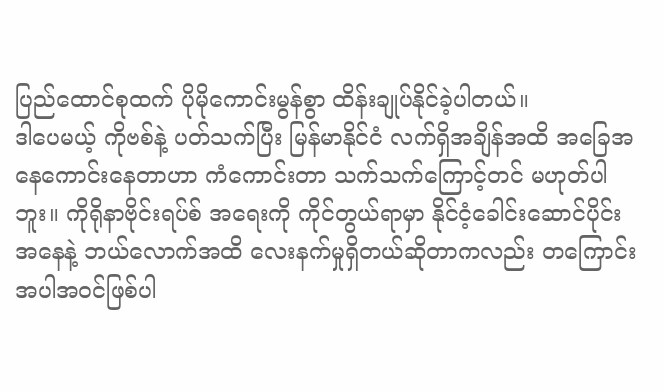ပြည်ထောင်စုထက် ပိုမိုကောင်းမွန်စွာ ထိန်းချုပ်နိုင်ခဲ့ပါတယ်။
ဒါပေမယ့် ကိုဗစ်နဲ့ ပတ်သက်ပြီး မြန်မာနိုင်ငံ လက်ရှိအချိန်အထိ အခြေအနေကောင်းနေတာဟာ ကံကောင်းတာ သက်သက်ကြောင့်တင် မဟုတ်ပါဘူး။ ကိုရိုနာဗိုင်းရပ်စ် အရေးကို ကိုင်တွယ်ရာမှာ နိုင်ငံ့ခေါင်းဆောင်ပိုင်း အနေနဲ့ ဘယ်လောက်အထိ လေးနက်မှုရှိတယ်ဆိုတာကလည်း တကြောင်းအပါအဝင်ဖြစ်ပါ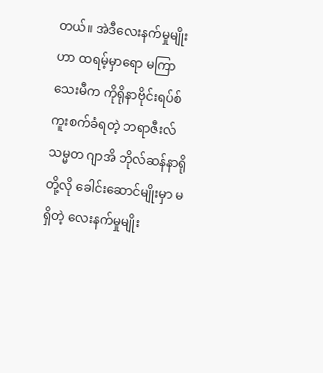တယ်။ အဲဒီလေးနက်မှုမျိုးဟာ ထရမ့်မှာရော မကြာသေးမီက ကိုရိုနာဗိုင်းရပ်စ် ကူးစက်ခံရတဲ့ ဘရာဇီးလ် သမ္မတ ဂျာအိ ဘိုလ်ဆန်နာရို တို့လို ခေါင်းဆောင်မျိုးမှာ မရှိတဲ့ လေးနက်မှုမျိုး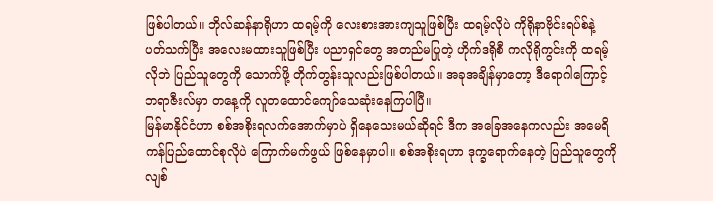ဖြစ်ပါတယ်။ ဘိုလ်ဆန်နာရိုဟာ ထရမ့်ကို လေးစားအားကျသူဖြစ်ပြီး ထရမ့်လိုပဲ ကိုရိုနာဗိုင်းရပ်စ်နဲ့ ပတ်သက်ပြီး အလေးမထားသူဖြစ်ပြီး ပညာရှင်တွေ အတည်မပြုတဲ့ ဟိုက်ဒရိုစီ ကလိုရိုကွင်းကို ထရမ့် လိုဘဲ ပြည်သူတွေကို သောက်ဖို့ တိုက်တွန်းသူလည်းဖြစ်ပါတယ်။ အခုအချိန်မှာတော့ ဒီရောဂါကြောင့် ဘရာဇီးလ်မှာ တနေ့ကို လူတထောင်ကျော်သေဆုံးနေကြပါပြီ။
မြန်မာနိုင်ငံဟာ စစ်အစိုးရလက်အောက်မှာပဲ ရှိနေသေးမယ်ဆိုရင် ဒီက အခြေအနေကလည်း အမေရိကန်ပြည်ထောင်စုလိုပဲ ကြောက်မက်ဖွယ် ဖြစ်နေမှာပါ။ စစ်အစိုးရဟာ ဒုက္ခရောက်နေတဲ့ ပြည်သူတွေကို လျစ်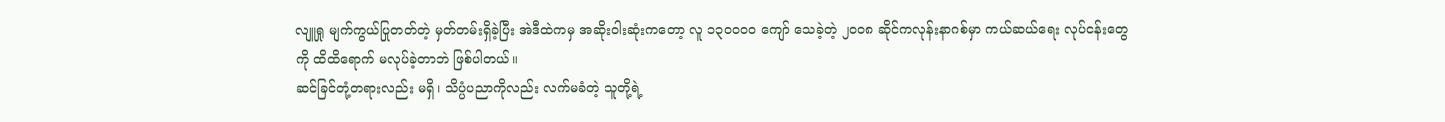လျူရှု မျက်ကွယ်ပြုတတ်တဲ့ မှတ်တမ်းရှိခဲ့ပြီး အဲဒီထဲကမှ အဆိုးဝါးဆုံးကတော့ လူ ၁၃၀၀၀၀ ကျော် သေခဲ့တဲ့ ၂၀၀၈ ဆိုင်ကလုန်းနာဂစ်မှာ ကယ်ဆယ်ရေး လုပ်ငန်းတွေကို ထိထိရောက် မလုပ်ခဲ့တာဘဲ ဖြစ်ပါတယ်။
ဆင်ခြင်တုံ့တရားလည်း မရှိ၊ သိပ္ပံပညာကိုလည်း လက်မခံတဲ့ သူတို့ရဲ့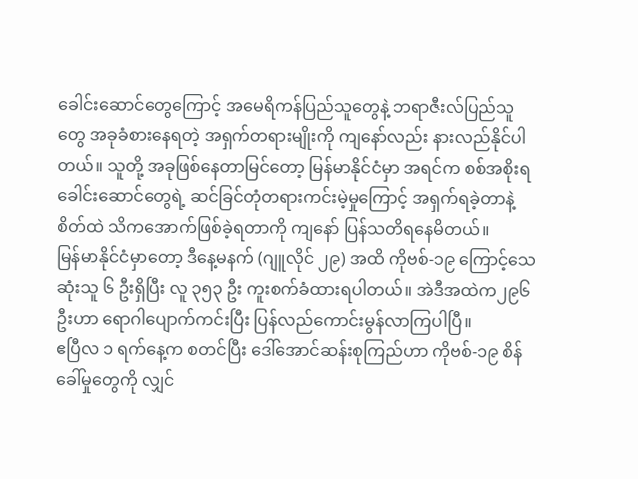ခေါင်းဆောင်တွေကြောင့် အမေရိကန်ပြည်သူတွေနဲ့ ဘရာဇီးလ်ပြည်သူတွေ အခုခံစားနေရတဲ့ အရှက်တရားမျိုးကို ကျနော်လည်း နားလည်နိုင်ပါတယ်။ သူတို့ အခုဖြစ်နေတာမြင်တော့ မြန်မာနိုင်ငံမှာ အရင်က စစ်အစိုးရခေါင်းဆောင်တွေရဲ့ ဆင်ခြင်တုံတရားကင်းမဲ့မှုကြောင့် အရှက်ရခဲ့တာနဲ့ စိတ်ထဲ သိကအောက်ဖြစ်ခဲ့ရတာကို ကျနော် ပြန်သတိရနေမိတယ်။
မြန်မာနိုင်ငံမှာတော့ ဒီနေ့မနက် (ဂျူလိုင် ၂၉) အထိ ကိုဗစ်-၁၉ ကြောင့်သေဆုံးသူ ၆ ဦးရှိပြီး လူ ၃၅၃ ဦး ကူးစက်ခံထားရပါတယ်။ အဲဒီအထဲက၂၉၆ ဦးဟာ ရောဂါပျောက်ကင်းပြီး ပြန်လည်ကောင်းမွန်လာကြပါပြီ။
ဧပြီလ ၁ ရက်နေ့က စတင်ပြီး ဒေါ်အောင်ဆန်းစုကြည်ဟာ ကိုဗစ်-၁၉ စိန်ခေါ်မှုတွေကို လျှင်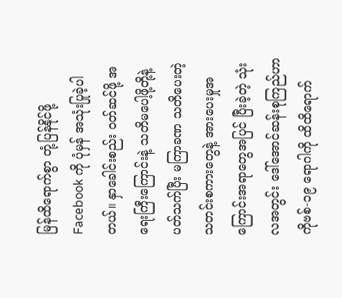မြန်ထိရောက်စွာ တုံ့ပြန်နိုင်ဖို့ Facebook ကို ပုံမှန် အသုံးပြုခဲ့ပါတယ်။ နှာခေါင်းစည်း ဝတ်ဆင်ဖို့ အရေးကြီးကြောင်းနဲ့ သတိမပေါ့ဖို့တို့နဲ့ပတ်သက်ပြီး မကြာခဏ သတိပေးတဲ့ သတင်းစကားတွေနဲ့ အားပေးမှုအကြောင်းအရာတွေအပြင် ပြီးခဲ့တဲ့ သုံးလအတွင်း ဒေါ်အောင်ဆန်းစုကြည်ဟာ ကိုဗစ်-၁၉ ရောဂါကို ထိထိရောက်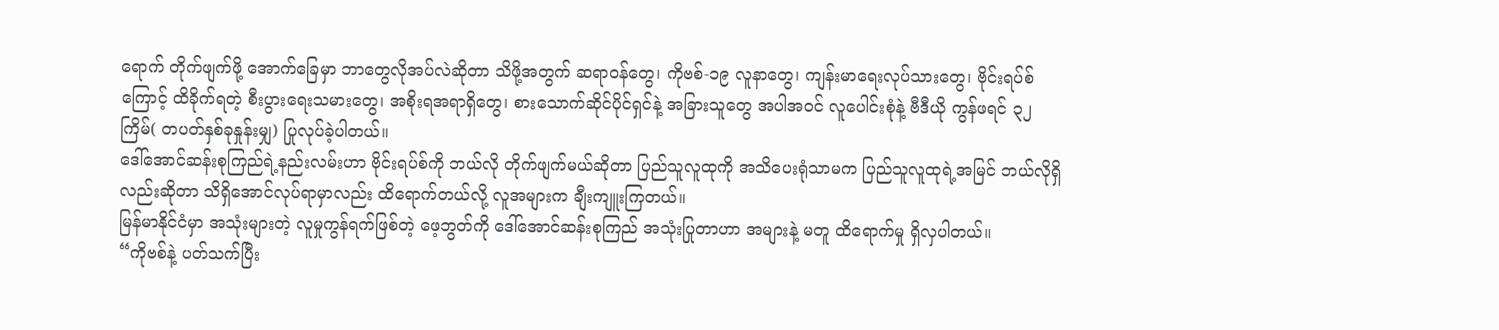ရောက် တိုက်ဖျက်ဖို့ အောက်ခြေမှာ ဘာတွေလိုအပ်လဲဆိုတာ သိဖို့အတွက် ဆရာဝန်တွေ၊ ကိုဗစ်-၁၉ လူနာတွေ၊ ကျန်းမာရေးလုပ်သားတွေ၊ ဗိုင်းရပ်စ်ကြောင့် ထိခိုက်ရတဲ့ စီးပွားရေးသမားတွေ၊ အစိုးရအရာရှိတွေ၊ စားသောက်ဆိုင်ပိုင်ရှင်နဲ့ အခြားသူတွေ အပါအဝင် လူပေါင်းစုံနဲ့ ဗီဒီယို ကွန်ဖရင် ၃၂ ကြိမ်( တပတ်နှစ်ခုနှုန်းမျှ) ပြုလုပ်ခဲ့ပါတယ်။
ဒေါ်အောင်ဆန်းစုကြည်ရဲ့နည်းလမ်းဟာ ဗိုင်းရပ်စ်ကို ဘယ်လို တိုက်ဖျက်မယ်ဆိုတာ ပြည်သူလူထုကို အသိပေးရုံသာမက ပြည်သူလူထုရဲ့အမြင် ဘယ်လိုရှိလည်းဆိုတာ သိရှိအောင်လုပ်ရာမှာလည်း ထိရောက်တယ်လို့ လူအများက ချီးကျူးကြတယ်။
မြန်မာနိုင်ငံမှာ အသုံးများတဲ့ လူမှုကွန်ရက်ဖြစ်တဲ့ ဖေ့ဘွတ်ကို ဒေါ်အောင်ဆန်းစုကြည် အသုံးပြုတာဟာ အများနဲ့ မတူ ထိရောက်မှု ရှိလှပါတယ်။
“ကိုဗစ်နဲ့ ပတ်သက်ပြီး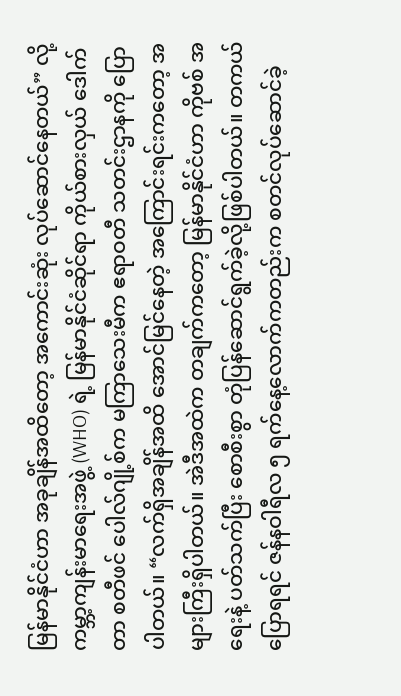မြန်မာနိုင်ငံဟာ အခုချိန်အထိတော့ အကောင်းဆုံး လုပ်ဆောင်နေတယ်” လို့ ကမ္ဘာ့ကျန်းမာရေးအဖွဲ့ (WHO) ရဲ့ မြန်မာနိုင်ငံဆိုင်ရာ ကိုယ်စားလှယ် ဒေါက်တာ စတီဖင် ပေါလ်ဂျို့စ်က မကြာသေးမီက ဧရာဝတီ သတင်းဌာနကို ပြောပါတယ်။ “လက်ရှိအချိန်အထိ အောင်မြင်နေတဲ့ အကြောင်းရင်းကတော့ အများကြီးရှိပါတယ်။ အဲဒီအထဲက တချက်ကတော့ မြန်မာနိုင်ငံဟာ ကိုဗစ် အရေးနဲ့ ပတ်သက်ပြီး စောစီးစွာ တုံပြန်ဆောင်ရွက်ခဲ့လို့ဖြစ်ပါတယ်။ တကယ်ပြောရရင် ဇန်နဝါရီလ ၅ ရက်နေ့လောက်ကတည်းက စတင်လုပ်ဆောင်ခဲ့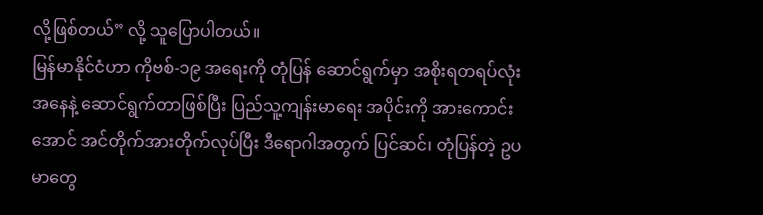လို့ဖြစ်တယ်” လို့ သူပြောပါတယ်။
မြန်မာနိုင်ငံဟာ ကိုဗစ်-၁၉ အရေးကို တုံပြန် ဆောင်ရွက်မှာ အစိုးရတရပ်လုံး အနေနဲ့ ဆောင်ရွက်တာဖြစ်ပြီး ပြည်သူ့ကျန်းမာရေး အပိုင်းကို အားကောင်းအောင် အင်တိုက်အားတိုက်လုပ်ပြီး ဒီရောဂါအတွက် ပြင်ဆင်၊ တုံပြန်တဲ့ ဥပမာတွေ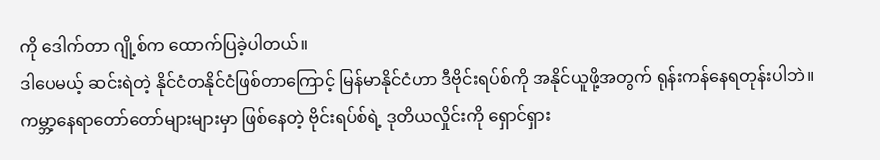ကို ဒေါက်တာ ဂျို့စ်က ထောက်ပြခဲ့ပါတယ်။
ဒါပေမယ့် ဆင်းရဲတဲ့ နိုင်ငံတနိုင်ငံဖြစ်တာကြောင့် မြန်မာနိုင်ငံဟာ ဒီဗိုင်းရပ်စ်ကို အနိုင်ယူဖို့အတွက် ရုန်းကန်နေရတုန်းပါဘဲ။ ကမ္ဘာ့နေရာတော်တော်များများမှာ ဖြစ်နေတဲ့ ဗိုင်းရပ်စ်ရဲ့ ဒုတိယလှိုင်းကို ရှောင်ရှား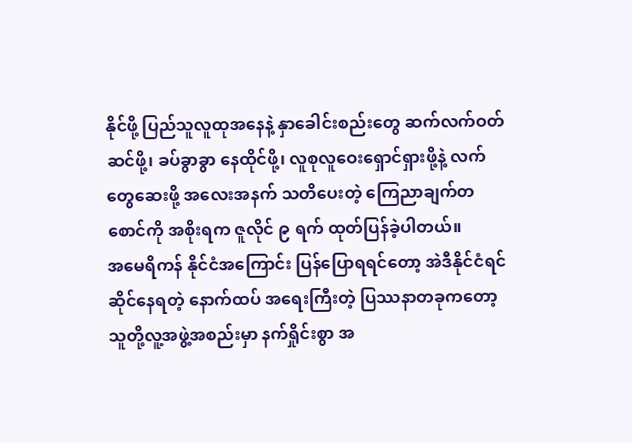နိုင်ဖို့ ပြည်သူလူထုအနေနဲ့ နှာခေါင်းစည်းတွေ ဆက်လက်ဝတ်ဆင်ဖို့၊ ခပ်ခွာခွာ နေထိုင်ဖို့၊ လူစုလူဝေးရှောင်ရှားဖို့နဲ့ လက်တွေဆေးဖို့ အလေးအနက် သတိပေးတဲ့ ကြေညာချက်တစောင်ကို အစိုးရက ဇူလိုင် ၉ ရက် ထုတ်ပြန်ခဲ့ပါတယ်။
အမေရိကန် နိုင်ငံအကြောင်း ပြန်ပြောရရင်တော့ အဲဒီနိုင်ငံရင်ဆိုင်နေရတဲ့ နောက်ထပ် အရေးကြီးတဲ့ ပြဿနာတခုကတော့ သူတို့လူ့အဖွဲ့အစည်းမှာ နက်ရှိုင်းစွာ အ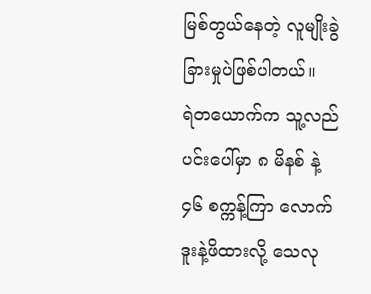မြစ်တွယ်နေတဲ့ လူမျိုးခွဲခြားမှုပဲဖြစ်ပါတယ်။
ရဲတယောက်က သူ့လည်ပင်းပေါ်မှာ ၈ မိနစ် နဲ့ ၄၆ စက္ကန့်ကြာ လောက် ဒူးနဲ့ဖိထားလို့ သေလု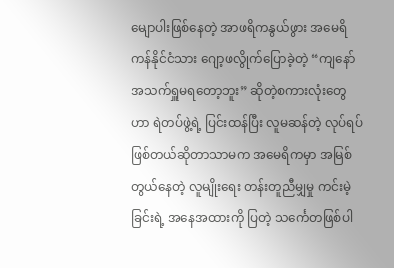မျောပါးဖြစ်နေတဲ့ အာဖရိကနွယ်ဖွား အမေရိကန်နိုင်ငံသား ဂျော့ဖလွိုက်ပြောခဲ့တဲ့ “ကျနော်အသက်ရှူမရတော့ဘူး” ဆိုတဲ့စကားလုံးတွေဟာ ရဲတပ်ဖွဲ့ရဲ့ ပြင်းထန်ပြီး လူမဆန်တဲ့ လုပ်ရပ်ဖြစ်တယ်ဆိုတာသာမက အမေရိကမှာ အမြစ်တွယ်နေတဲ့ လူမျိုးရေး တန်းတူညီမျှမှု ကင်းမဲ့ခြင်းရဲ့ အနေအထားကို ပြတဲ့ သင်္ကေတဖြစ်ပါ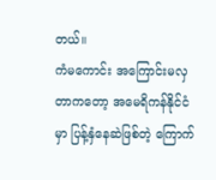တယ်။
ကံမကောင်း အကြောင်းမလှတာကတော့ အမေရိကန်နိုင်ငံမှာ ပြန့်နှံနေဆဲဖြစ်တဲ့ ကြောက်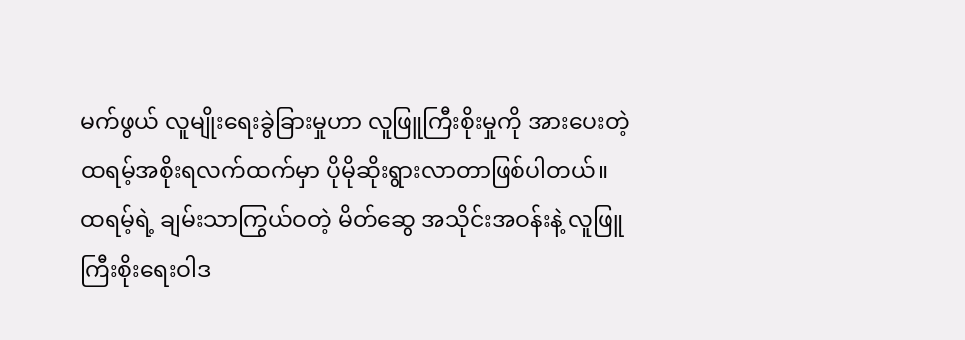မက်ဖွယ် လူမျိုးရေးခွဲခြားမှုဟာ လူဖြူကြီးစိုးမှုကို အားပေးတဲ့ ထရမ့်အစိုးရလက်ထက်မှာ ပိုမိုဆိုးရွားလာတာဖြစ်ပါတယ်။ ထရမ့်ရဲ့ ချမ်းသာကြွယ်ဝတဲ့ မိတ်ဆွေ အသိုင်းအဝန်းနဲ့ လူဖြူကြီးစိုးရေးဝါဒ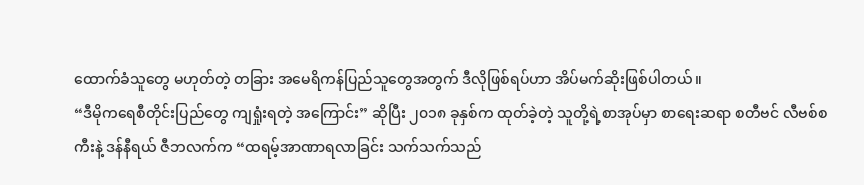ထောက်ခံသူတွေ မဟုတ်တဲ့ တခြား အမေရိကန်ပြည်သူတွေအတွက် ဒီလိုဖြစ်ရပ်ဟာ အိပ်မက်ဆိုးဖြစ်ပါတယ်။
“ဒီမိုကရေစီတိုင်းပြည်တွေ ကျရှုံးရတဲ့ အကြောင်း” ဆိုပြီး ၂၀၁၈ ခုနှစ်က ထုတ်ခဲ့တဲ့ သူတို့ရဲ့စာအုပ်မှာ စာရေးဆရာ စတီဗင် လီဗစ်စကီးနဲ့ ဒန်နီရယ် ဇီဘလက်က “ထရမ့်အာဏာရလာခြင်း သက်သက်သည်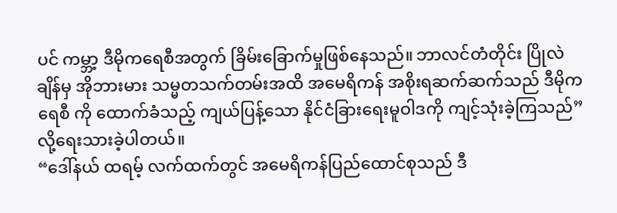ပင် ကမ္ဘာ့ ဒီမိုကရေစီအတွက် ခြိမ်းခြောက်မှုဖြစ်နေသည်။ ဘာလင်တံတိုင်း ပြိုလဲချိန်မှ အိုဘားမား သမ္မတသက်တမ်းအထိ အမေရိကန် အစိုးရဆက်ဆက်သည် ဒီမိုကရေစီ ကို ထောက်ခံသည့် ကျယ်ပြန့်သော နိုင်ငံခြားရေးမူဝါဒကို ကျင့်သုံးခဲ့ကြသည်” လို့ရေးသားခဲ့ပါတယ်။
“ဒေါ်နယ် ထရမ့် လက်ထက်တွင် အမေရိကန်ပြည်ထောင်စုသည် ဒီ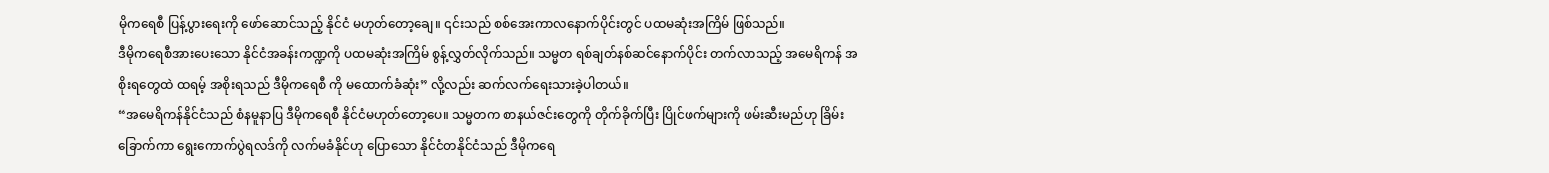မိုကရေစီ ပြန့်ပွားရေးကို ဖော်ဆောင်သည့် နိုင်ငံ မဟုတ်တော့ချေ။ ၎င်းသည် စစ်အေးကာလနောက်ပိုင်းတွင် ပထမဆုံးအကြိမ် ဖြစ်သည်။
ဒီမိုကရေစီအားပေးသော နိုင်ငံအခန်းကဏ္ဍကို ပထမဆုံးအကြိမ် စွန့်လွှတ်လိုက်သည်။ သမ္မတ ရစ်ချတ်နစ်ဆင်နောက်ပိုင်း တက်လာသည့် အမေရိကန် အစိုးရတွေထဲ ထရမ့် အစိုးရသည် ဒီမိုကရေစီ ကို မထောက်ခံဆုံး” လို့လည်း ဆက်လက်ရေးသားခဲ့ပါတယ်။
“အမေရိကန်နိုင်ငံသည် စံနမူနာပြ ဒီမိုကရေစီ နိုင်ငံမဟုတ်တော့ပေ။ သမ္မတက စာနယ်ဇင်းတွေကို တိုက်ခိုက်ပြီး ပြိုင်ဖက်များကို ဖမ်းဆီးမည်ဟု ခြိမ်းခြောက်ကာ ရွေးကောက်ပွဲရလဒ်ကို လက်မခံနိုင်ဟု ပြောသော နိုင်ငံတနိုင်ငံသည် ဒီမိုကရေ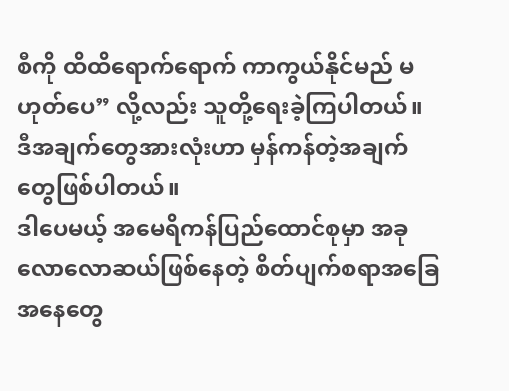စီကို ထိထိရောက်ရောက် ကာကွယ်နိုင်မည် မဟုတ်ပေ” လို့လည်း သူတို့ရေးခဲ့ကြပါတယ်။
ဒီအချက်တွေအားလုံးဟာ မှန်ကန်တဲ့အချက်တွေဖြစ်ပါတယ်။
ဒါပေမယ့် အမေရိကန်ပြည်ထောင်စုမှာ အခုလောလောဆယ်ဖြစ်နေတဲ့ စိတ်ပျက်စရာအခြေအနေတွေ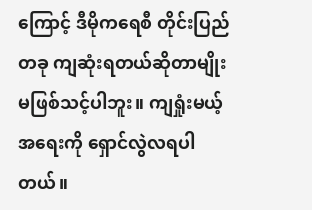ကြောင့် ဒီမိုကရေစီ တိုင်းပြည် တခု ကျဆုံးရတယ်ဆိုတာမျိုး မဖြစ်သင့်ပါဘူး။ ကျရှုံးမယ့်အရေးကို ရှောင်လွဲလရပါတယ်။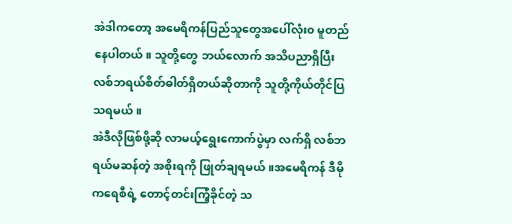အဲဒါကတော့ အမေရိကန်ပြည်သူတွေအပေါ်လုံး၀ မူတည်နေပါတယ်။ သူတို့တွေ ဘယ်လောက် အသိပညာရှိပြီး လစ်ဘရယ်စိတ်ဓါတ်ရှိတယ်ဆိုတာကို သူတို့ကိုယ်တိုင်ပြသရမယ်။
အဲဒီလိုဖြစ်ဖို့ဆို လာမယ့်ရွေးကောက်ပွဲမှာ လက်ရှိ လစ်ဘရယ်မဆန်တဲ့ အစိုးရကို ဖြုတ်ချရမယ်။အမေရိကန် ဒီမိုကရေစီရဲ့ တောင့်တင်းကြံ့ခိုင်တဲ့ သ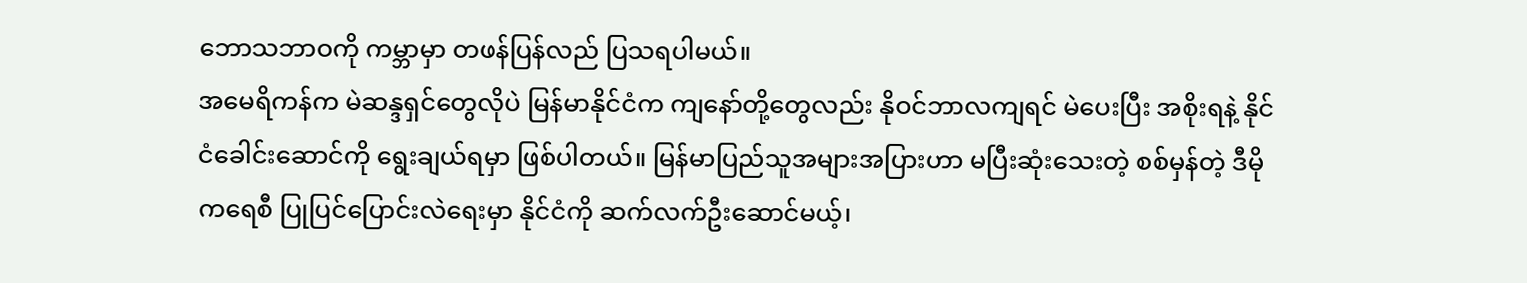ဘောသဘာဝကို ကမ္ဘာမှာ တဖန်ပြန်လည် ပြသရပါမယ်။
အမေရိကန်က မဲဆန္ဒရှင်တွေလိုပဲ မြန်မာနိုင်ငံက ကျနော်တို့တွေလည်း နိုဝင်ဘာလကျရင် မဲပေးပြီး အစိုးရနဲ့ နိုင်ငံခေါင်းဆောင်ကို ရွေးချယ်ရမှာ ဖြစ်ပါတယ်။ မြန်မာပြည်သူအများအပြားဟာ မပြီးဆုံးသေးတဲ့ စစ်မှန်တဲ့ ဒီမိုကရေစီ ပြုပြင်ပြောင်းလဲရေးမှာ နိုင်ငံကို ဆက်လက်ဦးဆောင်မယ့်၊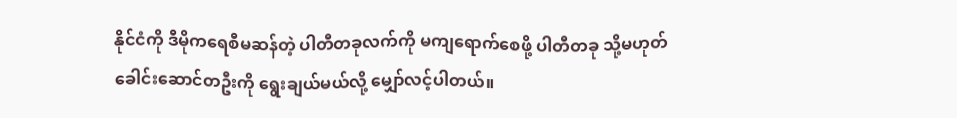နိုင်ငံကို ဒီမိုကရေစီမဆန်တဲ့ ပါတီတခုလက်ကို မကျရောက်စေဖို့ ပါတီတခု သို့မဟုတ် ခေါင်းဆောင်တဦးကို ရွေးချယ်မယ်လို့ မျှော်လင့်ပါတယ်။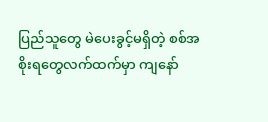ပြည်သူတွေ မဲပေးခွင့်မရှိတဲ့ စစ်အစိုးရတွေလက်ထက်မှာ ကျနော်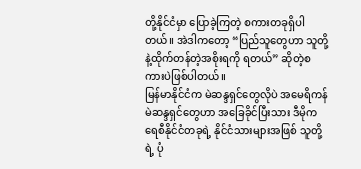တို့နိုင်ငံမှာ ပြောခဲ့ကြတဲ့ စကားတခုရှိပါတယ်။ အဲဒါကတော့ “ပြည်သူတွေဟာ သူတို့နဲ့ထိုက်တန်တဲ့အစိုးရကို ရတယ်” ဆိုတဲ့စကားပဲဖြစ်ပါတယ်။
မြန်မာနိုင်ငံက မဲဆန္ဒရှင်တွေလိုပဲ အမေရိကန် မဲဆန္ဒရှင်တွေဟာ အခြေခိုင်ပြီးသား ဒီမိုကရေစီနိုင်ငံတခုရဲ့ နိုင်ငံသားများအဖြစ် သူတို့ရဲ့ ပုံ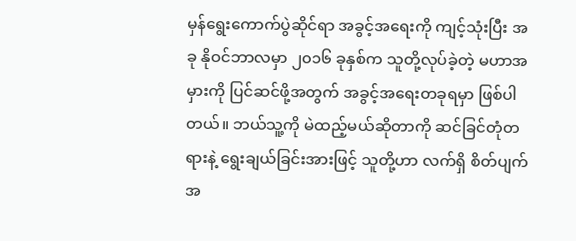မှန်ရွေးကောက်ပွဲဆိုင်ရာ အခွင့်အရေးကို ကျင့်သုံးပြီး အခု နိုဝင်ဘာလမှာ ၂၀၁၆ ခုနှစ်က သူတို့လုပ်ခဲ့တဲ့ မဟာအမှားကို ပြင်ဆင်ဖို့အတွက် အခွင့်အရေးတခုရမှာ ဖြစ်ပါတယ်။ ဘယ်သူ့ကို မဲထည့်မယ်ဆိုတာကို ဆင်ခြင်တုံတရားနဲ့ ရွေးချယ်ခြင်းအားဖြင့် သူတို့ဟာ လက်ရှိ စိတ်ပျက် အ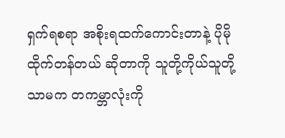ရှက်ရစရာ အစိုးရထက်ကောင်းတာနဲ့ ပိုမိုထိုက်တန်တယ် ဆိုတာကို သူတို့ကိုယ်သူတို့သာမက တကမ္ဘာလုံးကို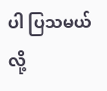ပါ ပြသမယ်လို့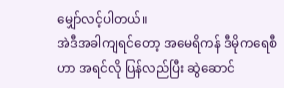မျှော်လင့်ပါတယ်။
အဲဒီအခါကျရင်တော့ အမေရိကန် ဒီမိုကရေစီဟာ အရင်လို ပြန်လည်ပြီး ဆွဲဆောင်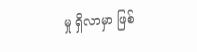မှု ရှိလာမှာ ဖြစ်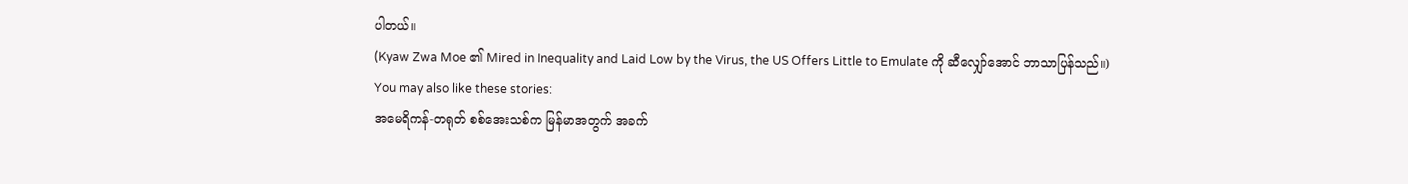ပါတယ်။
(Kyaw Zwa Moe ၏ Mired in Inequality and Laid Low by the Virus, the US Offers Little to Emulate ကို ဆီလျှော်အောင် ဘာသာပြန်သည်။)
You may also like these stories:
အမေရိကန်-တရုတ် စစ်အေးသစ်က မြန်မာအတွက် အခက်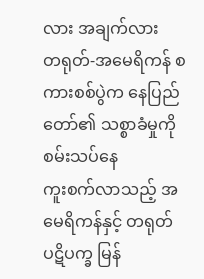လား အချက်လား
တရုတ်-အမေရိကန် စကားစစ်ပွဲက နေပြည်တော်၏ သစ္စာခံမှုကို စမ်းသပ်နေ
ကူးစက်လာသည့် အမေရိကန်နှင့် တရုတ် ပဋိပက္ခ မြန်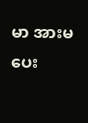မာ အားမပေး